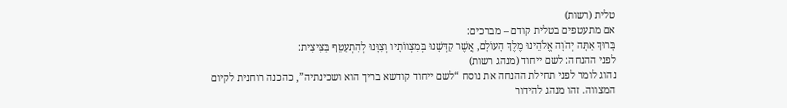טלית (רשות)
אם מתעטפים בטלית קודם – מברכים:
בָּרוּךְ אַתָּה יְהֹוָה אֱלֹהֵינוּ מֶלֶךְ הָעוֹלָם, אֲשֶׁר קִדְּשָׁנוּ בְּמִצְווֹתָיו וְצִוָּנוּ לְהִתְעַטֵּף בַּצִּיצִית:
לפני ההנחה: לשם ייחוד (מנהג רשות)
נהוג לומר לפני תחילת ההנחה את נוסח “לשם ייחוד קודשא בריך הוא ושכינתיה”, כהכנה רוחנית לקיום המצווה. זהו מנהג להידור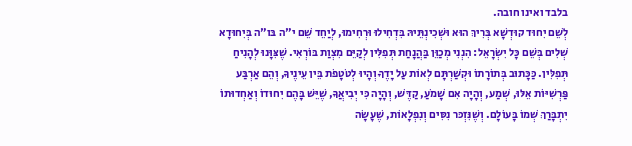בלבד ואינו חובה.
לְשֵׁם יִחוּד קוּדְשָׁא בְּרִיךְ הוּא וּשְׁכִינְתֵּיהּ בִּדְחִילוּ וּרְחִימוּ, לְיַחֵד שֵׁם י"ה בּו"ה בְּיִחוּדָא שְׁלִים בְּשֵׁם כָּל יִשְׂרָאֵל: הִנְנִי מְכַוֵּן בַּהֲנָחַת תְּפִלִּין לְקַיֵּם מִצְוַת בּוֹרְאִי. שֶׁצִּוָּנוּ לְהָנִיחַ תְּפִלִּין. כַּכָּתוּב בְּתוֹרָתוֹ וּקְשַׁרְתָּם לְאוֹת עַל יָדֶךָ וְהָיוּ לְטֹטָפֹת בֵּין עֵינֶיךָ, וְהֵם אַרְבַּע פַּרְשִׁיּוֹת אֵלּוּ, שְׁמַע, וְהָיָה אִם שָׁמֹעַ, קַדֶּשׁ, וְהָיָה כִּי יְבִיאֲךָ, שֶׁיֵּשׁ בָּהֶם יִחוּדוֹ וְאַחְדוּתוֹ יִתְבָּרַךְ שְׁמוֹ בָּעוֹלָם. וְשֶׁנִּזְכּר נִסִּים וְנִפְלָאוֹת, שֶׁעָשָׂה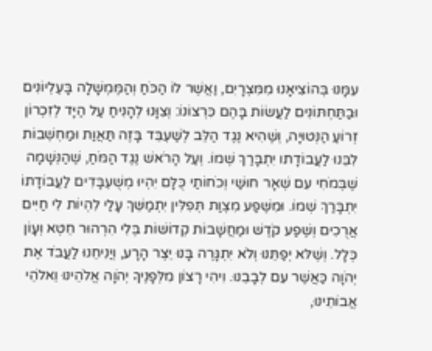עִמָּנוּ בְּהוֹצִיאָנוּ מִמִּצְרָיִם, וַאֲשֶׁר לוֹ הַכֹּחַ וְהַמֶּמְשָׁלָה בָּעֶלְיוֹנִים וּבַתַּחְתּוֹנִים לַעֲשׂוֹת בָּהֶם כִּרְצוֹנוֹ: וְצִוָּנוּ לְהָנִיחַ עַל הַיָּד לְזִכְרוֹן זְרוֹעַ הַנְּטוּיָה, וְשֶׁהִיא נֶגֶד הַלֵּב לְשַׁעְבֵּד בָּזֶה תַּאֲוַת וּמַחְשְׁבוֹת לִבֵּנוּ לַעֲבוֹדָתו יִתְבָּרַךְ שְׁמוֹ. וְעַל הָרֹאשׁ נֶגֶד הַמֹּחַ, שֶׁהַנְּשָׁמָה שֶׁבְּמֹחִי עִם שְׁאָר חוּשַׁי וְכֹחוֹתַי כֻּלָּם יִהְיוּ מְשֻׁעְבָּדִים לַעֲבוֹדָתוֹ יִתְבָּרַךְ שְׁמוֹ. וּמִשֶּׁפַע מִצְוַת תְּפִלִּין יִתְמַשֵּׁךְ עָלַי לִהְיוֹת לִי חַיִּים אֲרֻכִים וְשֶׁפַע קֹדֶשׁ וּמַחֲשָׁבוֹת קְדוֹשׁוֹת בְּלִי הִרְהוּר חֵטְא וְעָוֹן כְּלָל. וְשֶׁלּא יְפַתֵּנוּ וְלֹא יִתְגָּרֶה בָּנוּ יֵצֶר הָרָע, וְיַנִיחֵנוּ לַעֲבֹד אֶת יְהֹוָה כַּאֲשֶׁר עִם לְבָבֵנוּ. וִיהִי רָצוֹן מִלְּפָנֶיךָ יְהֹוָה אֱלֹהֵינוּ וֵאלֹהֵי אֲבוֹתֵינוּ,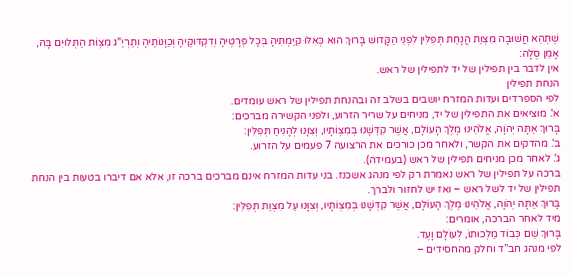שֶׁתְּהֵא חֲשׁוּבָה מִצְוַת הֲנָחַת תְּפִלִּין לִפְנֵי הַקָּדושׁ בָּרוּךְ הוּא כְּאִלּוּ קִיַּמְתִּיהָ בְּכָל פְּרָטֶיהָ וְדִקְדּוּקֶיהָ וְכַוָּנוֹתֶיהָ וְתַרְיַ"ג מִצְוֹת הַתְּלוּיִם בָּהּ, אָמֵן סֶלָה:
אין לדבר בין תפילין של יד לתפילין של ראש.
הנחת תפילין
לפי הספרדים ועדות המזרח יושבים בשלב זה ובהנחת תפילין של ראש עומדים.
א'. מוציאים את התפילין של יד, מניחים על שריר הזרוע, ולפני הקשירה מברכים:
בָּרוּךְ אַתָּה יְהֹוָה, אֱלֹהֵינוּ מֶלֶךְ הָעוֹלָם, אֲשֶׁר קִדְּשָׁנוּ בְּמִצְוֹתָיו, וְצִוָּנוּ לְהָנִיחַ תְּפִלִּין:
ב'. מהדקים את הקשר, ולאחר מכן כורכים את הרצועה 7 פעמים על הזרוע.
ג'. לאחר מכן מניחים תפילין של ראש (בעמידה).
ברכה על תפילין של ראש נאמרת רק לפי מנהג אשכנז. בני עדות המזרח אינם מברכים ברכה זו, אלא אם דיברו בטעות בין הנחת תפילין של יד לשל ראש – ואז יש לחזור ולברך.
בָּרוּךְ אַתָּה יְהֹוָה, אֱלֹהֵינוּ מֶלֶךְ הָעוֹלָם, אֲשֶׁר קִדְּשָׁנוּ בְּמִצְוֹתָיו, וְצִוָּנוּ עַל מִצְוַת תְּפִלִּין:
מיד לאחר הברכה, אומרים:
בָּרוּךְ שֵׁם כְּבוֹד מַלְכוּתוֹ, לְעוֹלָם וָעֶד.
לפי מנהג חב”ד וחלק מהחסידים –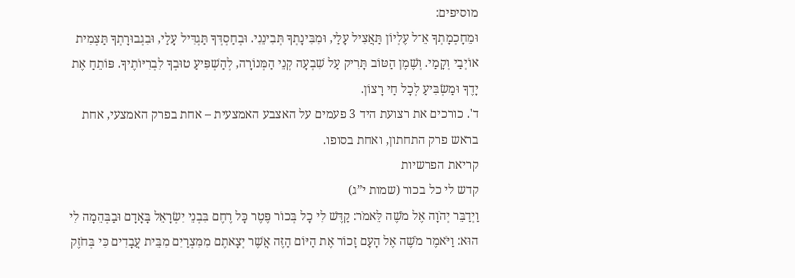מוסיפים:
וּמֵחָכְמָתְךָ אֵ־ל עֶלְיוֹן תַּאֲצִיל עָלַי, וּמִבִּינָתְךָ תְּבִינֵנִי. וּבְחַסְדְּךָ תַּגְדִּיל עָלַי, וּבִגְבוּרָתְךָ תַּצְמִית אוֹיְבַי וְקָמַי. וְשֶׁמֶן הַטּוֹב תָּרִיק עַל שִׁבְעָה קְנֵי הַמְּנוֹרָה, לְהַשְׁפִּיעַ טוּבְךָ לִבְרִיּוֹתֶיךָ. פּוֹתֵחַ אֶת יָדֶךָ וּמַשְׂבִּיעַ לְכָל חַי רָצוֹן.
ד'. כורכים את רצועת היד 3 פעמים על האצבע האמצעית – אחת בפרק האמצעי, אחת בראש פרק התחתון, ואחת בסופו.
קריאת הפרשיות
קדש לי כל בכור (שמות י”ג)
וַיְדַבֵּר יְהֹוָה אֶל מֹשֶׁה לֵּאמֹר: קַדֶּשׁ לִי כָל בְּכוֹר פֶּטֶר כָּל רֶחֶם בִּבְנֵי יִשְׂרָאֵל בָּאָדָם וּבַבְּהֵמָה לִי הוּא: וַיֹּאמֶר מֹשֶׁה אֶל הָעָם זָכוֹר אֶת הַיּוֹם הַזֶּה אֲשֶׁר יְצָאתֶם מִמִּצְרַיִם מִבֵּית עֲבָדִים כִּי בְּחֹזֶק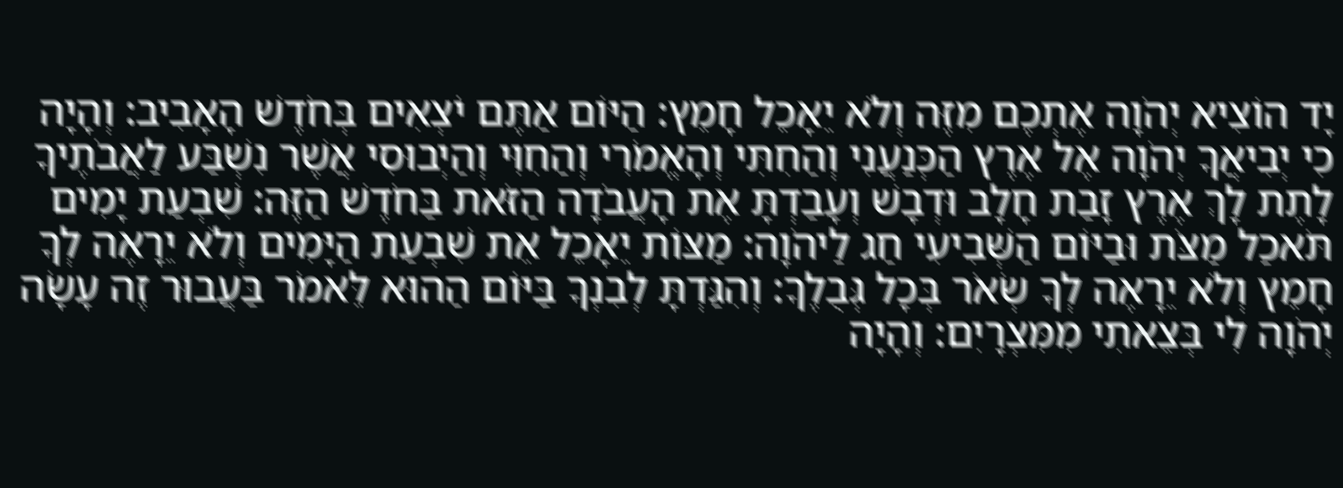יָד הוֹצִיא יְהֹוָה אֶתְכֶם מִזֶּה וְלֹא יֵאָכֵל חָמֵץ: הַיּוֹם אַתֶּם יֹצְאִים בְּחֹדֶשׁ הָאָבִיב: וְהָיָה כִי יְבִיאֲךָ יְהֹוָה אֶל אֶרֶץ הַכְּנַעֲנִי וְהַחִתִּי וְהָאֱמֹרִי וְהַחִוִּי וְהַיְבוּסִי אֲשֶׁר נִשְׁבַּע לַאֲבֹתֶיךָ לָתֶת לָךְ אֶרֶץ זָבַת חָלָב וּדְבָשׁ וְעָבַדְתָּ אֶת הָעֲבֹדָה הַזֹּאת בַּחֹדֶשׁ הַזֶּה: שִׁבְעַת יָמִים תֹּאכַל מַצֹּת וּבַיּוֹם הַשְּׁבִיעִי חַג לַיהֹוָה: מַצּוֹת יֵאָכֵל אֵת שִׁבְעַת הַיָּמִים וְלֹא יֵרָאֶה לְךָ חָמֵץ וְלֹא יֵרָאֶה לְךָ שְׂאֹר בְּכָל גְּבֻלֶךָ: וְהִגַּדְתָּ לְבִנְךָ בַּיּוֹם הַהוּא לֵּאמֹר בַּעֲבוּר זֶה עָשָׂה יְהֹוָה לִי בְּצֵאתִי מִמִּצְרָיִם: וְהָיָה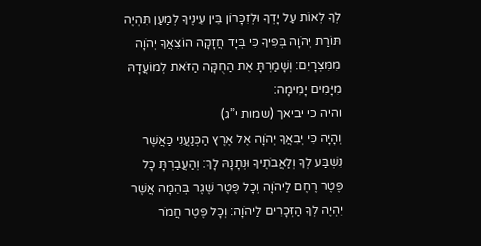לְךָ לְאוֹת עַל יָדְךָ וּלְזִכָּרוֹן בֵּין עֵינֶיךָ לְמַעַן תִּהְיֶה תּוֹרַת יְהֹוָה בְּפִיךָ כִּי בְּיָד חֲזָקָה הוֹצִאֲךָ יְהֹוָה מִמִּצְרָיִם: וְשָׁמַרְתָּ אֶת הַחֻקָּה הַזֹּאת לְמוֹעֲדָהּ מִיָּמִים יָמִימָה:
והיה כי יביאך (שמות י”ג)
וְהָיָה כִּי יְבִאֲךָ יְהֹוָה אֶל אֶרֶץ הַכְּנַעֲנִי כַּאֲשֶׁר נִשְׁבַּע לְךָ וְלַאֲבֹתֶיךָ וּנְתָנָהּ לָךְ: וְהַעֲבַרְתָּ כָל פֶּטֶר רֶחֶם לַיהֹוָה וְכָל פֶּטֶר שֶׁגֶר בְּהֵמָה אֲשֶׁר יִהְיֶה לְךָ הַזְּכָרִים לַיהֹוָה: וְכָל פֶּטֶר חֲמֹר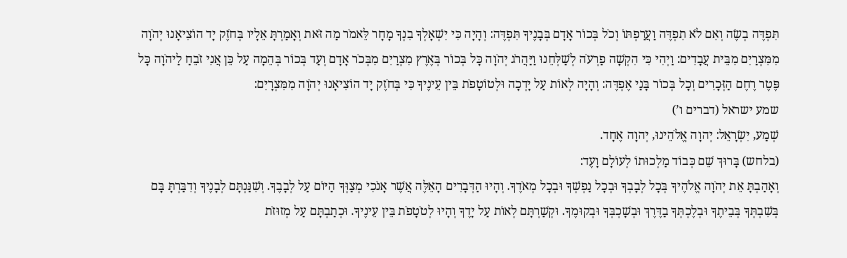תִּפְדֶּה בְשֶׂה וְאִם לֹא תִפְדֶּה וַעֲרַפְתּוֹ וְכֹל בְּכוֹר אָדָם בְּבָנֶיךָ תִּפְדֶּה: וְהָיָה כִּי יִשְׁאָלְךָ בִנְךָ מָחָר לֵּאמֹר מַה זֹּאת וְאָמַרְתָּ אֵלָיו בְּחֹזֶק יָד הוֹצִיאָנוּ יְהֹוָה מִמִּצְרַיִם מִבֵּית עֲבָדִים: וַיְהִי כִּי הִקְשָׁה פַרְעֹה לְשַׁלְּחֵנוּ וַיַּהֲרֹג יְהֹוָה כָּל בְּכוֹר בְּאֶרֶץ מִצְרַיִם מִבְּכֹר אָדָם וְעַד בְּכוֹר בְּהֵמָה עַל כֵּן אֲנִי זֹבֵחַ לַיהֹוָה כָּל פֶּטֶר רֶחֶם הַזְּכָרִים וְכָל בְּכוֹר בָּנַי אֶפְדֶּה: וְהָיָה לְאוֹת עַל יָדְכָה וּלְטוֹטָפֹת בֵּין עֵינֶיךָ כִּי בְּחֹזֶק יָד הוֹצִיאָנוּ יְהֹוָה מִמִּצְרָיִם:
שמע ישראל (דברים ו’)
שְׁמַע, יִשְׂרָאֵל: יְהוָה אֱלֹהֵינוּ, יְהוָה אֶחָד.
(בלחש) בָּרוּךְ שֵׁם כְּבוֹד מַלְכוּתוֹ לְעוֹלָם וָעֶד:
וְאָהַבְתָּ אֵת יְהֹוָה אֱלֹהֶיךָ בְּכָל לְבָבְךָ וּבְכָל נַפְשְׁךָ וּבְכָל מְאֹדֶךָ. וְהָיוּ הַדְּבָרִים הָאֵלֶּה אֲשֶׁר אָנֹכִי מְצַוְּךָ הַיּוֹם עַל לְבָבֶךָ. וְשִׁנַּנְתָּם לְבָנֶיךָ וְדִבַּרְתָּ בָּם בְּשִׁבְתְּךָ בְּבֵיתֶךָ וּבְלֶכְתְּךָ בַדֶּרֶךְ וּבְשָׁכְבְּךָ וּבְקוּמֶךָ. וּקְשַׁרְתָּם לְאוֹת עַל יָדֶךָ וְהָיוּ לְטֹטָפֹת בֵּין עֵינֶיךָ. וּכְתַבְתָּם עַל מְזוּזֹת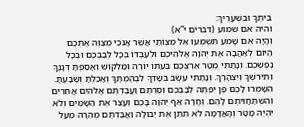בֵּיתֶךָ וּבִשְׁעָרֶיךָ:
והיה אם שמוע (דברים י”א)
וְהָיָה אִם שָׁמֹעַ תִּשְׁמְעוּ אֶל מִצְוֹתַי אֲשֶׁר אָנֹכִי מְצַוֶּה אֶתְכֶם הַיּוֹם לְאַהֲבָה אֶת יְהֹוָה אֱלֹהֵיכֶם וּלְעָבְדוֹ בְּכָל לְבַבְכֶם וּבְכָל נַפְשְׁכֶם. וְנָתַתִּי מְטַר אַרְצְכֶם בְּעִתּוֹ יוֹרֶה וּמַלְקוֹשׁ וְאָסַפְתָּ דְגָנֶךָ וְתִירֹשְׁךָ וְיִצְהָרֶךָ. וְנָתַתִּי עֵשֶׂב בְּשָׂדְךָ לִבְהֶמְתֶּךָ וְאָכַלְתָּ וְשָׂבָעְתָּ. הִשָּׁמְרוּ לָכֶם פֶּן יִפְתֶּה לְבַבְכֶם וְסַרְתֶּם וַעֲבַדְתֶּם אֱלֹהִים אֲחֵרִים וְהִשְׁתַּחֲוִיתֶם לָהֶם. וְחָרָה אַף יְהֹוָה בָּכֶם וְעָצַר אֶת הַשָּׁמַיִם וְלֹא יִהְיֶה מָטָר וְהָאֲדָמָה לֹא תִתֵּן אֶת יְבוּלָהּ וַאֲבַדְתֶּם מְהֵרָה מֵעַל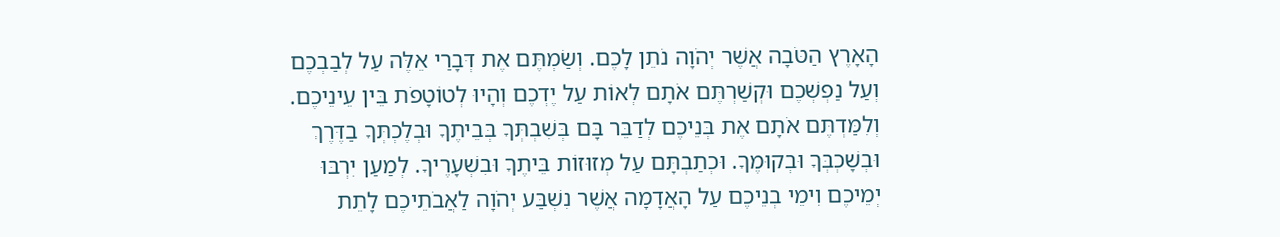הָאָרֶץ הַטֹּבָה אֲשֶׁר יְהֹוָה נֹתֵן לָכֶם. וְשַׂמְתֶּם אֶת דְּבָרַי אֵלֶּה עַל לְבַבְכֶם וְעַל נַפְשְׁכֶם וּקְשַׁרְתֶּם אֹתָם לְאוֹת עַל יֶדְכֶם וְהָיוּ לְטוֹטָפֹת בֵּין עֵינֵיכֶם. וְלִמַּדְתֶּם אֹתָם אֶת בְּנֵיכֶם לְדַבֵּר בָּם בְּשִׁבְתְּךָ בְּבֵיתֶךָ וּבְלֶכְתְּךָ בַדֶּרֶךְ וּבְשָׁכְבְּךָ וּבְקוּמֶךָ. וּכְתַבְתָּם עַל מְזוּזוֹת בֵּיתֶךָ וּבִשְׁעָרֶיךָ. לְמַעַן יִרְבּוּ יְמֵיכֶם וִימֵי בְנֵיכֶם עַל הָאֲדָמָה אֲשֶׁר נִשְׁבַּע יְהֹוָה לַאֲבֹתֵיכֶם לָתֵת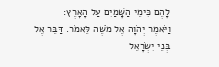לָהֶם כִּימֵי הַשָּׁמַיִם עַל הָאָרֶץ:
וַיֹּאמֶר יְהֹוָה אֶל מֹשֶׁה לֵּאמֹר. דַּבֵּר אֶל בְּנֵי יִשְׂרָאֵל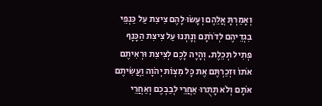וְאָמַרְתָּ אֲלֵהֶם וְעָשׂוּ לָהֶם צִיצִת עַל כַּנְפֵי בִגְדֵיהֶם לְדֹרֹתָם וְנָתְנוּ עַל צִיצִת הַכָּנָף פְּתִיל תְּכֵלֶת. וְהָיָה לָכֶם לְצִיצִת וּרְאִיתֶם אֹתוֹ וּזְכַרְתֶּם אֶת כָּל מִצְוֹת יְהֹוָה וַעֲשִׂיתֶם אֹתָם וְלֹא תָתֻרוּ אַחֲרֵי לְבַבְכֶם וְאַחֲרֵי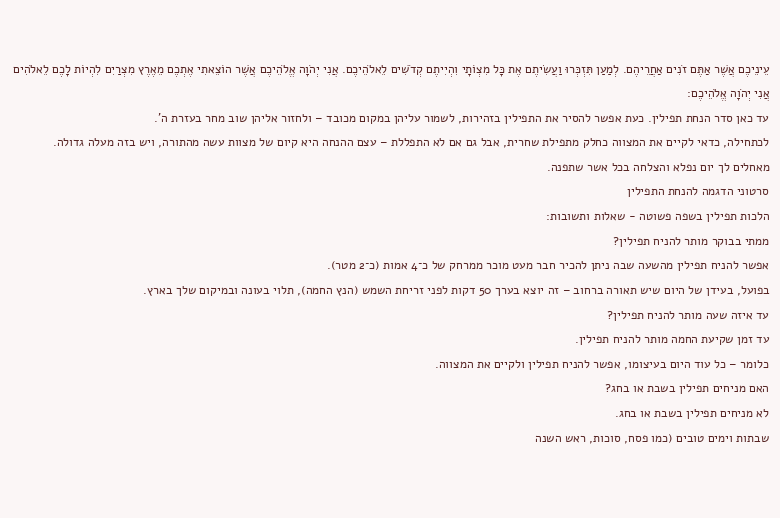עֵינֵיכֶם אֲשֶׁר אַתֶּם זֹנִים אַחֲרֵיהֶם. לְמַעַן תִּזְכְּרוּ וַעֲשִׂיתֶם אֶת כָּל מִצְוֹתָי וִהְיִיתֶם קְדֹשִׁים לֵאלֹהֵיכֶם. אֲנִי יְהֹוָה אֱלֹהֵיכֶם אֲשֶׁר הוֹצֵאתִי אֶתְכֶם מֵאֶרֶץ מִצְרַיִם לִהְיוֹת לָכֶם לֵאלֹהִים אֲנִי יְהֹוָה אֱלֹהֵיכֶם:
עד כאן סדר הנחת תפילין. כעת אפשר להסיר את התפילין בזהירות, לשמור עליהן במקום מכובד – ולחזור אליהן שוב מחר בעזרת ה’.
לכתחילה, כדאי לקיים את המצווה כחלק מתפילת שחרית, אבל גם אם לא התפללת – עצם ההנחה היא קיום של מצוות עשה מהתורה, ויש בזה מעלה גדולה.
מאחלים לך יום נפלא והצלחה בכל אשר שתפנה.
סרטוני הדגמה להנחת התפילין
הלכות תפילין בשפה פשוטה - שאלות ותשובות:
ממתי בבוקר מותר להניח תפילין?
אפשר להניח תפילין מהשעה שבה ניתן להכיר חבר מעט מוכר ממרחק של כ־4 אמות (כ־2 מטר).
בפועל, בעידן של היום שיש תאורה ברחוב – זה יוצא בערך 50 דקות לפני זריחת השמש (הנץ החמה), תלוי בעונה ובמיקום שלך בארץ.
עד איזה שעה מותר להניח תפילין?
עד זמן שקיעת החמה מותר להניח תפילין.
כלומר – כל עוד היום בעיצומו, אפשר להניח תפילין ולקיים את המצווה.
האם מניחים תפילין בשבת או בחג?
לא מניחים תפילין בשבת או בחג.
שבתות וימים טובים (כמו פסח, סוכות, ראש השנה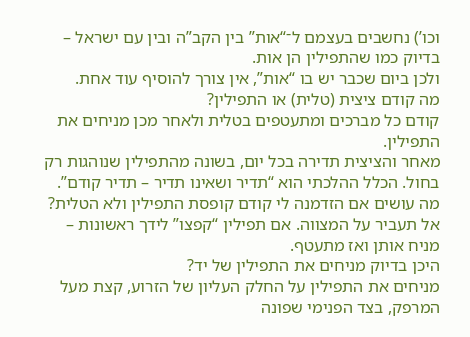וכו’) נחשבים בעצמם ל־“אות” בין הקב”ה ובין עם ישראל – בדיוק כמו שהתפילין הן אות.
ולכן ביום שכבר יש בו “אות”, אין צורך להוסיף עוד אחת.
מה קודם ציצית (טלית) או התפילין?
קודם כל מברכים ומתעטפים בטלית ולאחר מכן מניחים את התפילין.
מאחר והציצית תדירה בכל יום, בשונה מהתפילין שנוהגות רק בחול. הכלל ההלכתי הוא “תדיר ושאינו תדיר – תדיר קודם”.
מה עושים אם הזדמנה לי קודם קופסת התפילין ולא הטלית?
אל תעביר על המצווה. אם תפילין “קפצו” לידך ראשונות – מניח אותן ואז מתעטף.
היכן בדיוק מניחים את התפילין של יד?
מניחים את התפילין על החלק העליון של הזרוע, קצת מעל המרפק, בצד הפנימי שפונה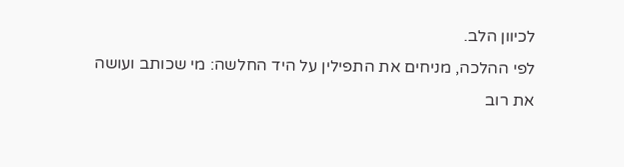לכיוון הלב.
לפי ההלכה, מניחים את התפילין על היד החלשה: מי שכותב ועושה את רוב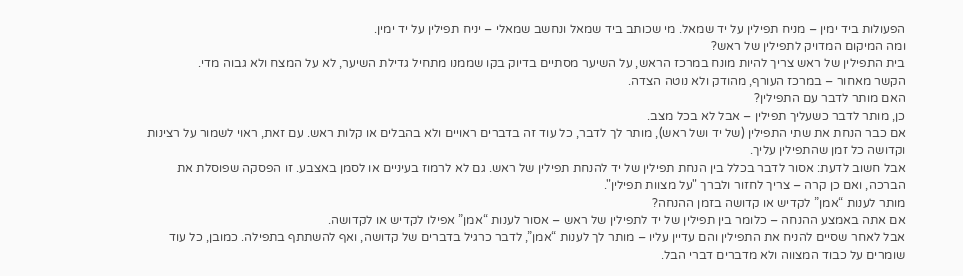הפעולות ביד ימין – מניח תפילין על יד שמאל. מי שכותב ביד שמאל ונחשב שמאלי – יניח תפילין על יד ימין.
ומה המיקום המדויק לתפילין של ראש?
בית התפילין של ראש צריך להיות מונח במרכז הראש, על השיער מסתיים בדיוק בקו שממנו מתחיל גדילת השיער, לא על המצח ולא גבוה מדי.
הקשר מאחור – במרכז העורף, מהודק ולא נוטה הצדה.
האם מותר לדבר עם התפילין?
כן, מותר לדבר כשעליך תפילין – אבל לא בכל מצב.
אם כבר הנחת את שתי התפילין (של יד ושל ראש), מותר לך לדבר, כל עוד זה בדברים ראויים ולא בהבלים או קלות ראש. עם זאת, ראוי לשמור על רצינות וקדושה כל זמן שהתפילין עליך.
אבל חשוב לדעת: אסור לדבר בכלל בין הנחת תפילין של יד להנחת תפילין של ראש. גם לא לרמוז בעיניים או לסמן באצבע. זו הפסקה שפוסלת את הברכה, ואם כן קרה – צריך לחזור ולברך "על מצוות תפילין".
מותר לענות “אמן” לקדיש או קדושה בזמן ההנחה?
אם אתה באמצע ההנחה – כלומר בין תפילין של יד לתפילין של ראש – אסור לענות “אמן” אפילו לקדיש או לקדושה.
אבל לאחר שסיים להניח את התפילין והם עדיין עליו – מותר לך לענות “אמן”, לדבר כרגיל בדברים של קדושה, ואף להשתתף בתפילה. כמובן, כל עוד שומרים על כבוד המצווה ולא מדברים דברי הבל.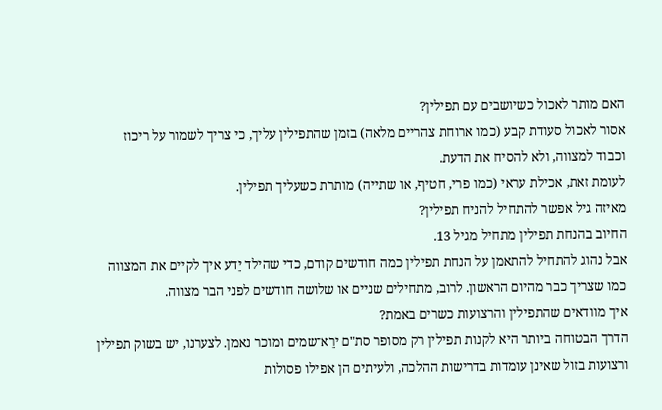האם מותר לאכול כשיושבים עם תפילין?
אסור לאכול סעודת קבע (כמו ארוחת צהריים מלאה) בזמן שהתפילין עליך, כי צריך לשמור על ריכוז וכבוד למצווה, ולא להסיח את הדעת.
לעומת זאת, אכילת עראי (כמו פרי, חטיף, או שתייה) מותרת כשעליך תפילין.
מאיזה גיל אפשר להתחיל להניח תפילין?
החיוב בהנחת תפילין מתחיל מגיל 13.
אבל נהוג להתחיל להתאמן על הנחת תפילין כמה חודשים קודם, כדי שהילד יֵדע איך לקיים את המצווה כמו שצריך כבר מהיום הראשון. לרוב, מתחילים שניים או שלושה חודשים לפני הבר מצווה.
איך מוודאים שהתפילין והרצועות כשרים באמת?
הדרך הבטוחה ביותר היא לקנות תפילין רק מסופר סת"ם ירֵא־שמים ומוכר נאמן. לצערנו, יש בשוק תפילין ורצועות בזול שאינן עומדות בדרישות ההלכה, ולעיתים הן אפילו פסולות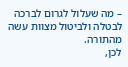– מה שעלול לגרום לברכה לבטלה ולביטול מצוות עשה מהתורה.
לכן,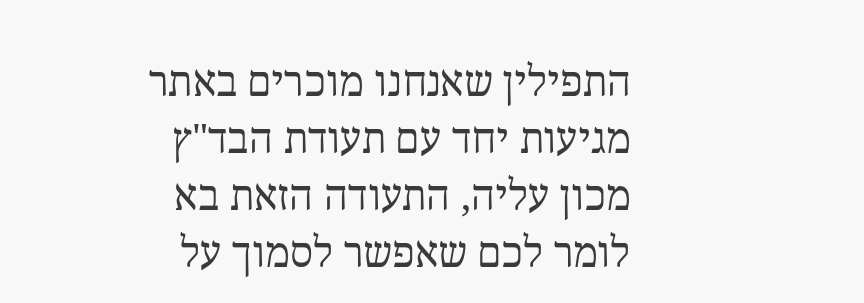התפילין שאנחנו מוכרים באתר מגיעות יחד עם תעודת הבד"ץ מכון עליה, התעודה הזאת בא לומר לכם שאפשר לסמוך על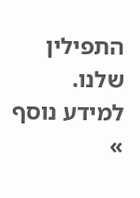התפילין שלנו. למידע נוסף »